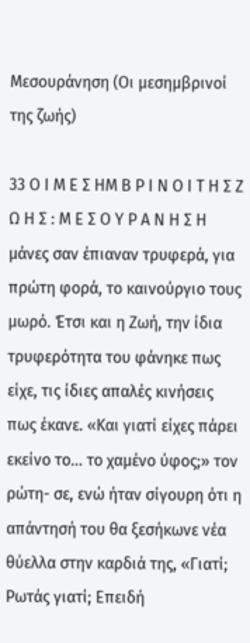Μεσουράνηση (Οι μεσημβρινοί της ζωής)

33 Ο Ι Μ Ε Σ ΗΜ Β Ρ Ι Ν Ο Ι Τ Η Σ Ζ Ω Η Σ : Μ Ε Σ Ο Υ Ρ Α Ν Η Σ Η μάνες σαν έπιαναν τρυφερά, για πρώτη φορά, το καινούργιο τους μωρό. Έτσι και η Ζωή, την ίδια τρυφερότητα του φάνηκε πως είχε, τις ίδιες απαλές κινήσεις πως έκανε. «Και γιατί είχες πάρει εκείνο το… το χαμένο ύφος;» τον ρώτη- σε, ενώ ήταν σίγουρη ότι η απάντησή του θα ξεσήκωνε νέα θύελλα στην καρδιά της, «Γιατί; Ρωτάς γιατί; Επειδή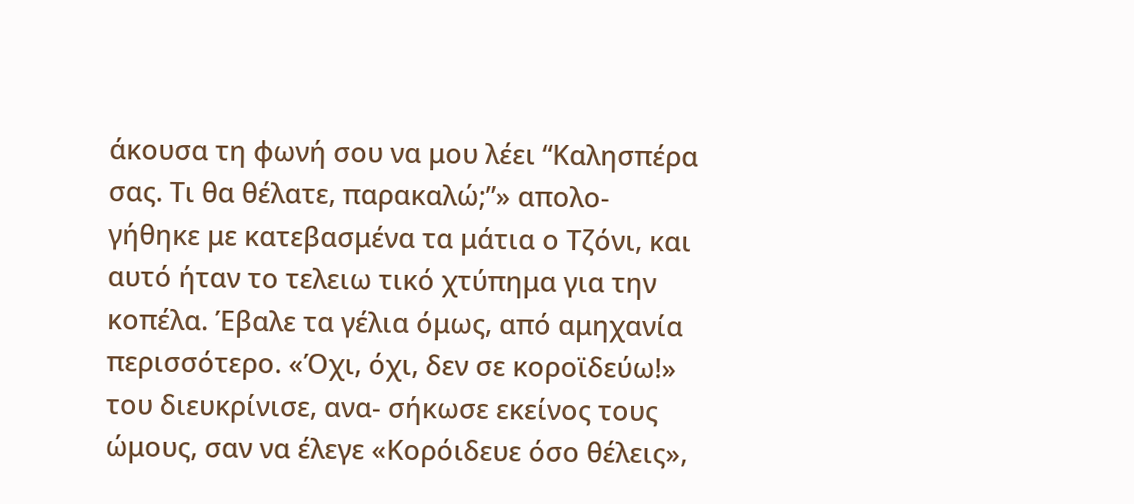άκουσα τη φωνή σου να μου λέει “Καλησπέρα σας. Τι θα θέλατε, παρακαλώ;”» απολο- γήθηκε με κατεβασμένα τα μάτια ο Τζόνι, και αυτό ήταν το τελειω τικό χτύπημα για την κοπέλα. Έβαλε τα γέλια όμως, από αμηχανία περισσότερο. «Όχι, όχι, δεν σε κοροϊδεύω!» του διευκρίνισε, ανα- σήκωσε εκείνος τους ώμους, σαν να έλεγε «Κορόιδευε όσο θέλεις»,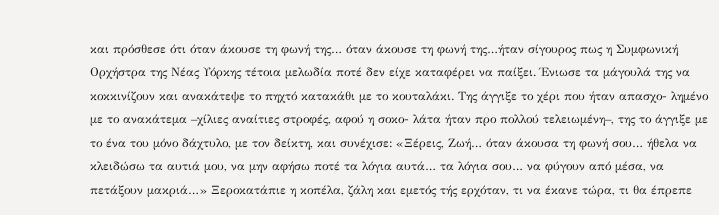και πρόσθεσε ότι όταν άκουσε τη φωνή της… όταν άκουσε τη φωνή της…ήταν σίγουρος πως η Συμφωνική Ορχήστρα της Νέας Υόρκης τέτοια μελωδία ποτέ δεν είχε καταφέρει να παίξει. Ένιωσε τα μάγουλά της να κοκκινίζουν και ανακάτεψε το πηχτό κατακάθι με το κουταλάκι. Της άγγιξε το χέρι που ήταν απασχο- λημένο με το ανακάτεμα –χίλιες αναίτιες στροφές, αφού η σοκο- λάτα ήταν προ πολλού τελειωμένη–, της το άγγιξε με το ένα του μόνο δάχτυλο, με τον δείκτη, και συνέχισε: «Ξέρεις, Ζωή… όταν άκουσα τη φωνή σου… ήθελα να κλειδώσω τα αυτιά μου, να μην αφήσω ποτέ τα λόγια αυτά… τα λόγια σου… να φύγουν από μέσα, να πετάξουν μακριά…» Ξεροκατάπιε η κοπέλα, ζάλη και εμετός τής ερχόταν, τι να έκανε τώρα, τι θα έπρεπε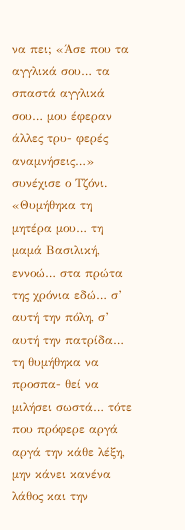να πει; «Άσε που τα αγγλικά σου… τα σπαστά αγγλικά σου… μου έφεραν άλλες τρυ- φερές αναμνήσεις…» συνέχισε ο Τζόνι. «Θυμήθηκα τη μητέρα μου… τη μαμά Βασιλική, εννοώ… στα πρώτα της χρόνια εδώ… σ’ αυτή την πόλη, σ’ αυτή την πατρίδα… τη θυμήθηκα να προσπα- θεί να μιλήσει σωστά… τότε που πρόφερε αργά αργά την κάθε λέξη, μην κάνει κανένα λάθος και την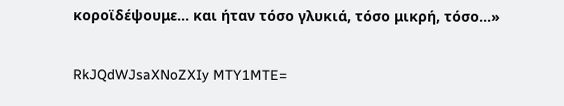κοροϊδέψουμε… και ήταν τόσο γλυκιά, τόσο μικρή, τόσο…»

RkJQdWJsaXNoZXIy MTY1MTE=